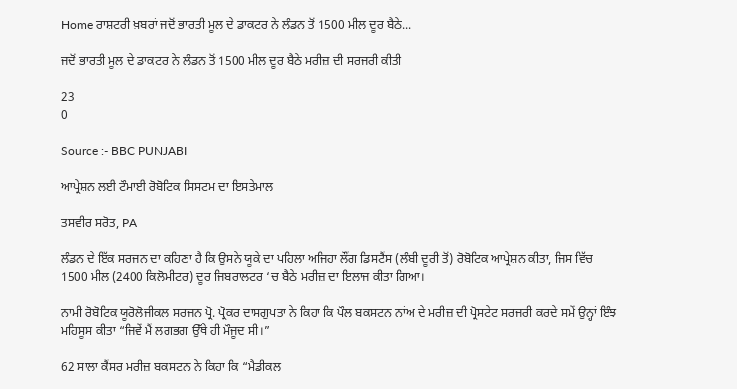Home ਰਾਸ਼ਟਰੀ ਖ਼ਬਰਾਂ ਜਦੋਂ ਭਾਰਤੀ ਮੂਲ ਦੇ ਡਾਕਟਰ ਨੇ ਲੰਡਨ ਤੋਂ 1500 ਮੀਲ ਦੂਰ ਬੈਠੇ...

ਜਦੋਂ ਭਾਰਤੀ ਮੂਲ ਦੇ ਡਾਕਟਰ ਨੇ ਲੰਡਨ ਤੋਂ 1500 ਮੀਲ ਦੂਰ ਬੈਠੇ ਮਰੀਜ਼ ਦੀ ਸਰਜਰੀ ਕੀਤੀ

23
0

Source :- BBC PUNJABI

ਆਪ੍ਰੇਸ਼ਨ ਲਈ ਟੌਮਾਈ ਰੋਬੋਟਿਕ ਸਿਸਟਮ ਦਾ ਇਸਤੇਮਾਲ

ਤਸਵੀਰ ਸਰੋਤ, PA

ਲੰਡਨ ਦੇ ਇੱਕ ਸਰਜਨ ਦਾ ਕਹਿਣਾ ਹੈ ਕਿ ਉਸਨੇ ਯੂਕੇ ਦਾ ਪਹਿਲਾ ਅਜਿਹਾ ਲੌਂਗ ਡਿਸਟੈਂਸ (ਲੰਬੀ ਦੂਰੀ ਤੋਂ) ਰੋਬੋਟਿਕ ਆਪ੍ਰੇਸ਼ਨ ਕੀਤਾ, ਜਿਸ ਵਿੱਚ 1500 ਮੀਲ (2400 ਕਿਲੋਮੀਟਰ) ਦੂਰ ਜਿਬਰਾਲਟਰ ‘ਚ ਬੈਠੇ ਮਰੀਜ਼ ਦਾ ਇਲਾਜ ਕੀਤਾ ਗਿਆ।

ਨਾਮੀ ਰੋਬੋਟਿਕ ਯੂਰੋਲੋਜੀਕਲ ਸਰਜਨ ਪ੍ਰੋ. ਪ੍ਰੋਕਰ ਦਾਸਗੁਪਤਾ ਨੇ ਕਿਹਾ ਕਿ ਪੌਲ ਬਕਸਟਨ ਨਾਂਅ ਦੇ ਮਰੀਜ਼ ਦੀ ਪ੍ਰੋਸਟੇਟ ਸਰਜਰੀ ਕਰਦੇ ਸਮੇਂ ਉਨ੍ਹਾਂ ਇੰਝ ਮਹਿਸੂਸ ਕੀਤਾ “ਜਿਵੇਂ ਮੈਂ ਲਗਭਗ ਉੱਥੇ ਹੀ ਮੌਜੂਦ ਸੀ।”

62 ਸਾਲਾ ਕੈਂਸਰ ਮਰੀਜ਼ ਬਕਸਟਨ ਨੇ ਕਿਹਾ ਕਿ “ਮੈਡੀਕਲ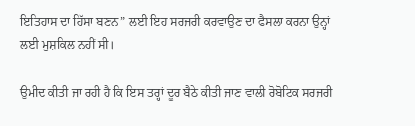ਇਤਿਹਾਸ ਦਾ ਹਿੱਸਾ ਬਣਨ” ਲਈ ਇਹ ਸਰਜਰੀ ਕਰਵਾਉਣ ਦਾ ਫੈਸਲਾ ਕਰਨਾ ਉਨ੍ਹਾਂ ਲਈ ਮੁਸ਼ਕਿਲ ਨਹੀਂ ਸੀ।

ਉਮੀਦ ਕੀਤੀ ਜਾ ਰਹੀ ਹੈ ਕਿ ਇਸ ਤਰ੍ਹਾਂ ਦੂਰ ਬੈਠੇ ਕੀਤੀ ਜਾਣ ਵਾਲੀ ਰੋਬੋਟਿਕ ਸਰਜਰੀ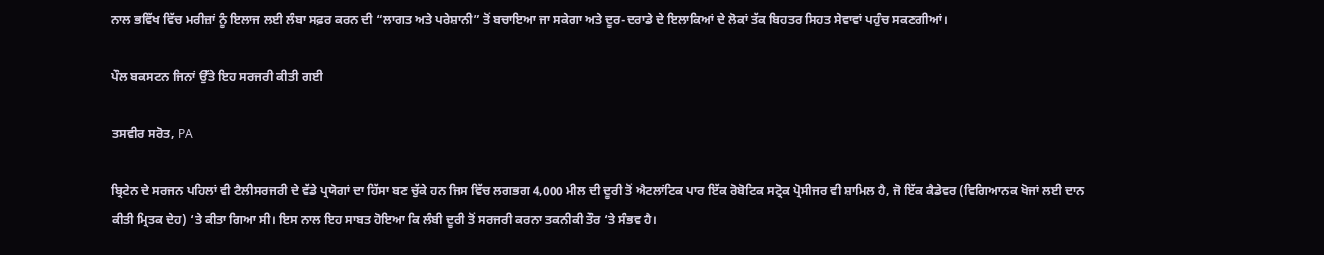ਨਾਲ ਭਵਿੱਖ ਵਿੱਚ ਮਰੀਜ਼ਾਂ ਨੂੰ ਇਲਾਜ ਲਈ ਲੰਬਾ ਸਫ਼ਰ ਕਰਨ ਦੀ “ਲਾਗਤ ਅਤੇ ਪਰੇਸ਼ਾਨੀ” ਤੋਂ ਬਚਾਇਆ ਜਾ ਸਕੇਗਾ ਅਤੇ ਦੂਰ-ਦਰਾਡੇ ਦੇ ਇਲਾਕਿਆਂ ਦੇ ਲੋਕਾਂ ਤੱਕ ਬਿਹਤਰ ਸਿਹਤ ਸੇਵਾਵਾਂ ਪਹੁੰਚ ਸਕਣਗੀਆਂ।

ਪੌਲ ਬਕਸਟਨ ਜਿਨਾਂ ਉੱਤੇ ਇਹ ਸਰਜਰੀ ਕੀਤੀ ਗਈ

ਤਸਵੀਰ ਸਰੋਤ, PA

ਬ੍ਰਿਟੇਨ ਦੇ ਸਰਜਨ ਪਹਿਲਾਂ ਵੀ ਟੈਲੀਸਰਜਰੀ ਦੇ ਵੱਡੇ ਪ੍ਰਯੋਗਾਂ ਦਾ ਹਿੱਸਾ ਬਣ ਚੁੱਕੇ ਹਨ ਜਿਸ ਵਿੱਚ ਲਗਭਗ 4,000 ਮੀਲ ਦੀ ਦੂਰੀ ਤੋਂ ਐਟਲਾਂਟਿਕ ਪਾਰ ਇੱਕ ਰੋਬੋਟਿਕ ਸਟ੍ਰੋਕ ਪ੍ਰੋਸੀਜਰ ਵੀ ਸ਼ਾਮਿਲ ਹੈ, ਜੋ ਇੱਕ ਕੈਡੇਵਰ (ਵਿਗਿਆਨਕ ਖੋਜਾਂ ਲਈ ਦਾਨ ਕੀਤੀ ਮ੍ਰਿਤਕ ਦੇਹ) ‘ਤੇ ਕੀਤਾ ਗਿਆ ਸੀ। ਇਸ ਨਾਲ ਇਹ ਸਾਬਤ ਹੋਇਆ ਕਿ ਲੰਬੀ ਦੂਰੀ ਤੋਂ ਸਰਜਰੀ ਕਰਨਾ ਤਕਨੀਕੀ ਤੌਰ ‘ਤੇ ਸੰਭਵ ਹੈ।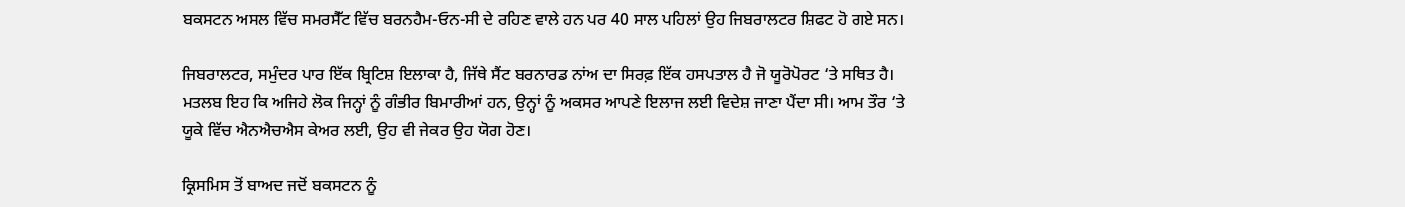ਬਕਸਟਨ ਅਸਲ ਵਿੱਚ ਸਮਰਸੈੱਟ ਵਿੱਚ ਬਰਨਹੈਮ-ਓਨ-ਸੀ ਦੇ ਰਹਿਣ ਵਾਲੇ ਹਨ ਪਰ 40 ਸਾਲ ਪਹਿਲਾਂ ਉਹ ਜਿਬਰਾਲਟਰ ਸ਼ਿਫਟ ਹੋ ਗਏ ਸਨ।

ਜਿਬਰਾਲਟਰ, ਸਮੁੰਦਰ ਪਾਰ ਇੱਕ ਬ੍ਰਿਟਿਸ਼ ਇਲਾਕਾ ਹੈ, ਜਿੱਥੇ ਸੈਂਟ ਬਰਨਾਰਡ ਨਾਂਅ ਦਾ ਸਿਰਫ਼ ਇੱਕ ਹਸਪਤਾਲ ਹੈ ਜੋ ਯੂਰੋਪੋਰਟ ‘ਤੇ ਸਥਿਤ ਹੈ। ਮਤਲਬ ਇਹ ਕਿ ਅਜਿਹੇ ਲੋਕ ਜਿਨ੍ਹਾਂ ਨੂੰ ਗੰਭੀਰ ਬਿਮਾਰੀਆਂ ਹਨ, ਉਨ੍ਹਾਂ ਨੂੰ ਅਕਸਰ ਆਪਣੇ ਇਲਾਜ ਲਈ ਵਿਦੇਸ਼ ਜਾਣਾ ਪੈਂਦਾ ਸੀ। ਆਮ ਤੌਰ ‘ਤੇ ਯੂਕੇ ਵਿੱਚ ਐਨਐਚਐਸ ਕੇਅਰ ਲਈ, ਉਹ ਵੀ ਜੇਕਰ ਉਹ ਯੋਗ ਹੋਣ।

ਕ੍ਰਿਸਮਿਸ ਤੋਂ ਬਾਅਦ ਜਦੋਂ ਬਕਸਟਨ ਨੂੰ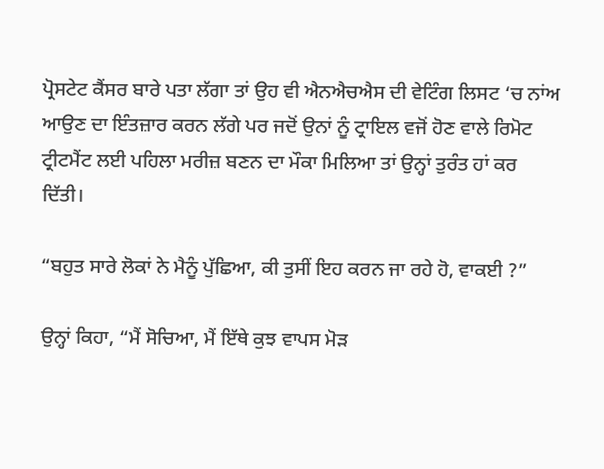ਪ੍ਰੋਸਟੇਟ ਕੈਂਸਰ ਬਾਰੇ ਪਤਾ ਲੱਗਾ ਤਾਂ ਉਹ ਵੀ ਐਨਐਚਐਸ ਦੀ ਵੇਟਿੰਗ ਲਿਸਟ ‘ਚ ਨਾਂਅ ਆਉਣ ਦਾ ਇੰਤਜ਼ਾਰ ਕਰਨ ਲੱਗੇ ਪਰ ਜਦੋਂ ਉਨਾਂ ਨੂੰ ਟ੍ਰਾਇਲ ਵਜੋਂ ਹੋਣ ਵਾਲੇ ਰਿਮੋਟ ਟ੍ਰੀਟਮੈਂਟ ਲਈ ਪਹਿਲਾ ਮਰੀਜ਼ ਬਣਨ ਦਾ ਮੌਕਾ ਮਿਲਿਆ ਤਾਂ ਉਨ੍ਹਾਂ ਤੁਰੰਤ ਹਾਂ ਕਰ ਦਿੱਤੀ।

“ਬਹੁਤ ਸਾਰੇ ਲੋਕਾਂ ਨੇ ਮੈਨੂੰ ਪੁੱਛਿਆ, ਕੀ ਤੁਸੀਂ ਇਹ ਕਰਨ ਜਾ ਰਹੇ ਹੋ, ਵਾਕਈ ?”

ਉਨ੍ਹਾਂ ਕਿਹਾ, “ਮੈਂ ਸੋਚਿਆ, ਮੈਂ ਇੱਥੇ ਕੁਝ ਵਾਪਸ ਮੋੜ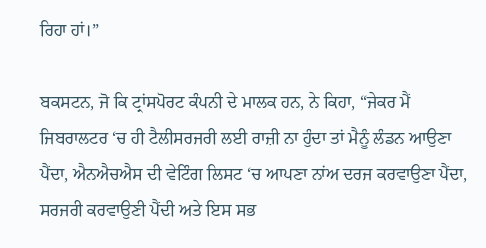ਰਿਹਾ ਹਾਂ।”

ਬਕਸਟਨ, ਜੋ ਕਿ ਟ੍ਰਾਂਸਪੋਰਟ ਕੰਪਨੀ ਦੇ ਮਾਲਕ ਹਨ, ਨੇ ਕਿਹਾ, “ਜੇਕਰ ਮੈਂ ਜਿਬਰਾਲਟਰ ‘ਚ ਹੀ ਟੈਲੀਸਰਜਰੀ ਲਈ ਰਾਜ਼ੀ ਨਾ ਹੁੰਦਾ ਤਾਂ ਮੈਨੂੰ ਲੰਡਨ ਆਉਣਾ ਪੈਂਦਾ, ਐਨਐਚਐਸ ਦੀ ਵੇਟਿੰਗ ਲਿਸਟ ‘ਚ ਆਪਣਾ ਨਾਂਅ ਦਰਜ ਕਰਵਾਉਣਾ ਪੈਂਦਾ, ਸਰਜਰੀ ਕਰਵਾਉਣੀ ਪੈਂਦੀ ਅਤੇ ਇਸ ਸਭ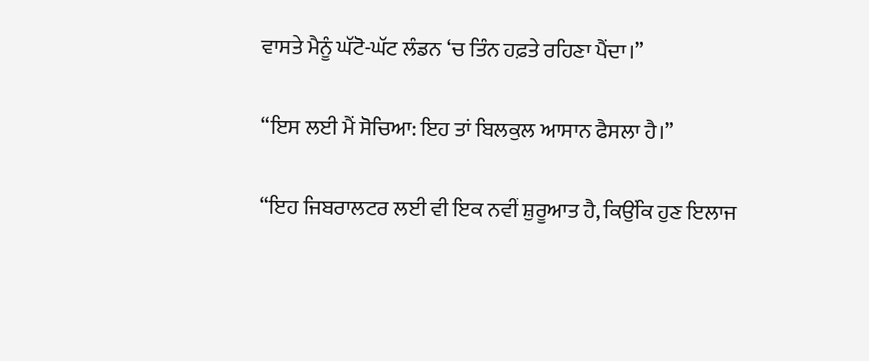ਵਾਸਤੇ ਮੈਨੂੰ ਘੱਟੋ-ਘੱਟ ਲੰਡਨ ‘ਚ ਤਿੰਨ ਹਫ਼ਤੇ ਰਹਿਣਾ ਪੈਂਦਾ।”

“ਇਸ ਲਈ ਮੈਂ ਸੋਚਿਆ: ਇਹ ਤਾਂ ਬਿਲਕੁਲ ਆਸਾਨ ਫੈਸਲਾ ਹੈ।”

“ਇਹ ਜਿਬਰਾਲਟਰ ਲਈ ਵੀ ਇਕ ਨਵੀਂ ਸ਼ੁਰੂਆਤ ਹੈ, ਕਿਉਂਕਿ ਹੁਣ ਇਲਾਜ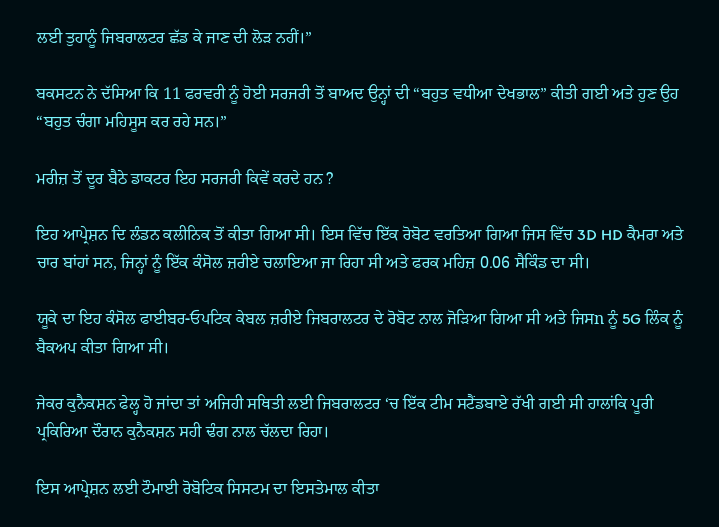ਲਈ ਤੁਹਾਨੂੰ ਜਿਬਰਾਲਟਰ ਛੱਡ ਕੇ ਜਾਣ ਦੀ ਲੋੜ ਨਹੀਂ।”

ਬਕਸਟਨ ਨੇ ਦੱਸਿਆ ਕਿ 11 ਫਰਵਰੀ ਨੂੰ ਹੋਈ ਸਰਜਰੀ ਤੋਂ ਬਾਅਦ ਉਨ੍ਹਾਂ ਦੀ “ਬਹੁਤ ਵਧੀਆ ਦੇਖਭਾਲ” ਕੀਤੀ ਗਈ ਅਤੇ ਹੁਣ ਉਹ “ਬਹੁਤ ਚੰਗਾ ਮਹਿਸੂਸ ਕਰ ਰਹੇ ਸਨ।”

ਮਰੀਜ਼ ਤੋਂ ਦੂਰ ਬੈਠੇ ਡਾਕਟਰ ਇਹ ਸਰਜਰੀ ਕਿਵੇਂ ਕਰਦੇ ਹਨ ?

ਇਹ ਆਪ੍ਰੇਸ਼ਨ ਦਿ ਲੰਡਨ ਕਲੀਨਿਕ ਤੋਂ ਕੀਤਾ ਗਿਆ ਸੀ। ਇਸ ਵਿੱਚ ਇੱਕ ਰੋਬੋਟ ਵਰਤਿਆ ਗਿਆ ਜਿਸ ਵਿੱਚ 3D HD ਕੈਮਰਾ ਅਤੇ ਚਾਰ ਬਾਂਹਾਂ ਸਨ, ਜਿਨ੍ਹਾਂ ਨੂੰ ਇੱਕ ਕੰਸੋਲ ਜ਼ਰੀਏ ਚਲਾਇਆ ਜਾ ਰਿਹਾ ਸੀ ਅਤੇ ਫਰਕ ਮਹਿਜ਼ 0.06 ਸੈਕਿੰਡ ਦਾ ਸੀ।

ਯੂਕੇ ਦਾ ਇਹ ਕੰਸੋਲ ਫਾਈਬਰ-ਓਪਟਿਕ ਕੇਬਲ ਜ਼ਰੀਏ ਜਿਬਰਾਲਟਰ ਦੇ ਰੋਬੋਟ ਨਾਲ ਜੋੜਿਆ ਗਿਆ ਸੀ ਅਤੇ ਜਿਸn ਨੂੰ 5G ਲਿੰਕ ਨੂੰ ਬੈਕਅਪ ਕੀਤਾ ਗਿਆ ਸੀ।

ਜੇਕਰ ਕੁਨੈਕਸ਼ਨ ਫੇਲ੍ਹ ਹੋ ਜਾਂਦਾ ਤਾਂ ਅਜਿਹੀ ਸਥਿਤੀ ਲਈ ਜਿਬਰਾਲਟਰ ‘ਚ ਇੱਕ ਟੀਮ ਸਟੈਂਡਬਾਏ ਰੱਖੀ ਗਈ ਸੀ ਹਾਲਾਂਕਿ ਪੂਰੀ ਪ੍ਰਕਿਰਿਆ ਦੌਰਾਨ ਕੁਨੈਕਸ਼ਨ ਸਹੀ ਢੰਗ ਨਾਲ ਚੱਲਦਾ ਰਿਹਾ।

ਇਸ ਆਪ੍ਰੇਸ਼ਨ ਲਈ ਟੌਮਾਈ ਰੋਬੋਟਿਕ ਸਿਸਟਮ ਦਾ ਇਸਤੇਮਾਲ ਕੀਤਾ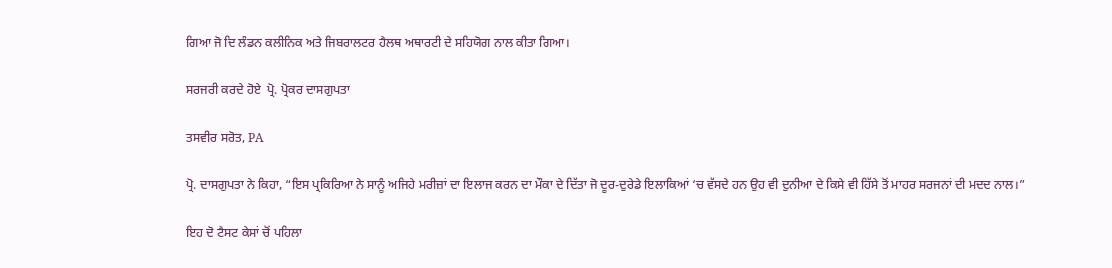ਗਿਆ ਜੋ ਦਿ ਲੰਡਨ ਕਲੀਨਿਕ ਅਤੇ ਜਿਬਰਾਲਟਰ ਹੈਲਥ ਅਥਾਰਟੀ ਦੇ ਸਹਿਯੋਗ ਨਾਲ ਕੀਤਾ ਗਿਆ।

ਸਰਜਰੀ ਕਰਦੇ ਹੋਏ  ਪ੍ਰੋ. ਪ੍ਰੋਕਰ ਦਾਸਗੁਪਤਾ

ਤਸਵੀਰ ਸਰੋਤ, PA

ਪ੍ਰੋ. ਦਾਸਗੁਪਤਾ ਨੇ ਕਿਹਾ, “ਇਸ ਪ੍ਰਕਿਰਿਆ ਨੇ ਸਾਨੂੰ ਅਜਿਹੇ ਮਰੀਜ਼ਾਂ ਦਾ ਇਲਾਜ ਕਰਨ ਦਾ ਮੌਕਾ ਦੇ ਦਿੱਤਾ ਜੋ ਦੂਰ-ਦੁਰੇਡੇ ਇਲਾਕਿਆਂ ‘ਚ ਵੱਸਦੇ ਹਨ ਉਹ ਵੀ ਦੁਨੀਆ ਦੇ ਕਿਸੇ ਵੀ ਹਿੱਸੇ ਤੋਂ ਮਾਹਰ ਸਰਜਨਾਂ ਦੀ ਮਦਦ ਨਾਲ।”

ਇਹ ਦੋ ਟੈਸਟ ਕੇਸਾਂ ਚੋਂ ਪਹਿਲਾ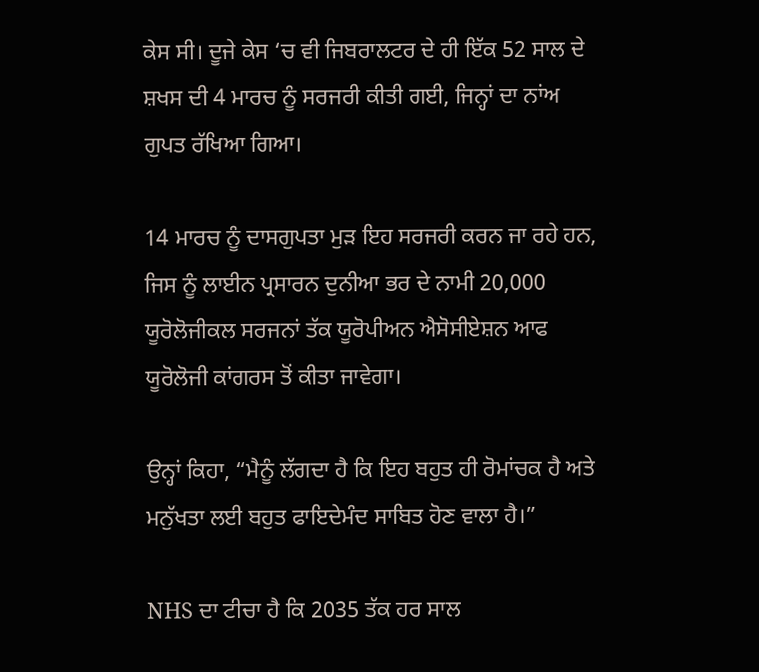ਕੇਸ ਸੀ। ਦੂਜੇ ਕੇਸ ‘ਚ ਵੀ ਜਿਬਰਾਲਟਰ ਦੇ ਹੀ ਇੱਕ 52 ਸਾਲ ਦੇ ਸ਼ਖਸ ਦੀ 4 ਮਾਰਚ ਨੂੰ ਸਰਜਰੀ ਕੀਤੀ ਗਈ, ਜਿਨ੍ਹਾਂ ਦਾ ਨਾਂਅ ਗੁਪਤ ਰੱਖਿਆ ਗਿਆ।

14 ਮਾਰਚ ਨੂੰ ਦਾਸਗੁਪਤਾ ਮੁੜ ਇਹ ਸਰਜਰੀ ਕਰਨ ਜਾ ਰਹੇ ਹਨ, ਜਿਸ ਨੂੰ ਲਾਈਨ ਪ੍ਰਸਾਰਨ ਦੁਨੀਆ ਭਰ ਦੇ ਨਾਮੀ 20,000 ਯੂਰੋਲੋਜੀਕਲ ਸਰਜਨਾਂ ਤੱਕ ਯੂਰੋਪੀਅਨ ਐਸੋਸੀਏਸ਼ਨ ਆਫ ਯੂਰੋਲੋਜੀ ਕਾਂਗਰਸ ਤੋਂ ਕੀਤਾ ਜਾਵੇਗਾ।

ਉਨ੍ਹਾਂ ਕਿਹਾ, “ਮੈਨੂੰ ਲੱਗਦਾ ਹੈ ਕਿ ਇਹ ਬਹੁਤ ਹੀ ਰੋਮਾਂਚਕ ਹੈ ਅਤੇ ਮਨੁੱਖਤਾ ਲਈ ਬਹੁਤ ਫਾਇਦੇਮੰਦ ਸਾਬਿਤ ਹੋਣ ਵਾਲਾ ਹੈ।”

NHS ਦਾ ਟੀਚਾ ਹੈ ਕਿ 2035 ਤੱਕ ਹਰ ਸਾਲ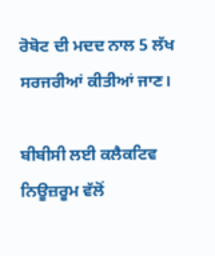ਰੋਬੋਟ ਦੀ ਮਦਦ ਨਾਲ 5 ਲੱਖ ਸਰਜਰੀਆਂ ਕੀਤੀਆਂ ਜਾਣ।

ਬੀਬੀਸੀ ਲਈ ਕਲੈਕਟਿਵ ਨਿਊਜ਼ਰੂਮ ਵੱਲੋਂ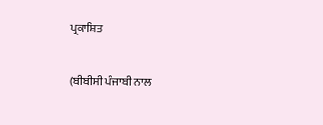ਪ੍ਰਕਾਸ਼ਿਤ

(ਬੀਬੀਸੀ ਪੰਜਾਬੀ ਨਾਲ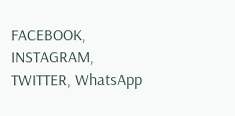FACEBOOK, INSTAGRAM, TWITTER, WhatsApp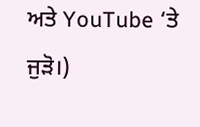ਅਤੇ YouTube ‘ਤੇ ਜੁੜੋ।)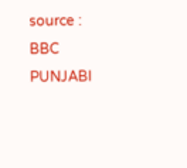source : BBC PUNJABI